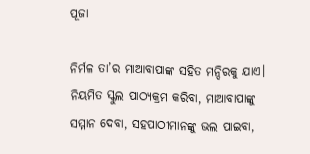ପୂଜା

ନିର୍ମଳ ତା’ର ମାଆବାପାଙ୍କ ସହିତ ମନ୍ଦିରକୁ ଯାଏ। ନିୟମିତ ସ୍କୁଲ ପାଠ୍ୟକ୍ରମ କରିବା, ମାଆବାପାଙ୍କୁ ସମ୍ମାନ ଦେବା, ସହପାଠୀମାନଙ୍କୁ ଭଲ ପାଇବା,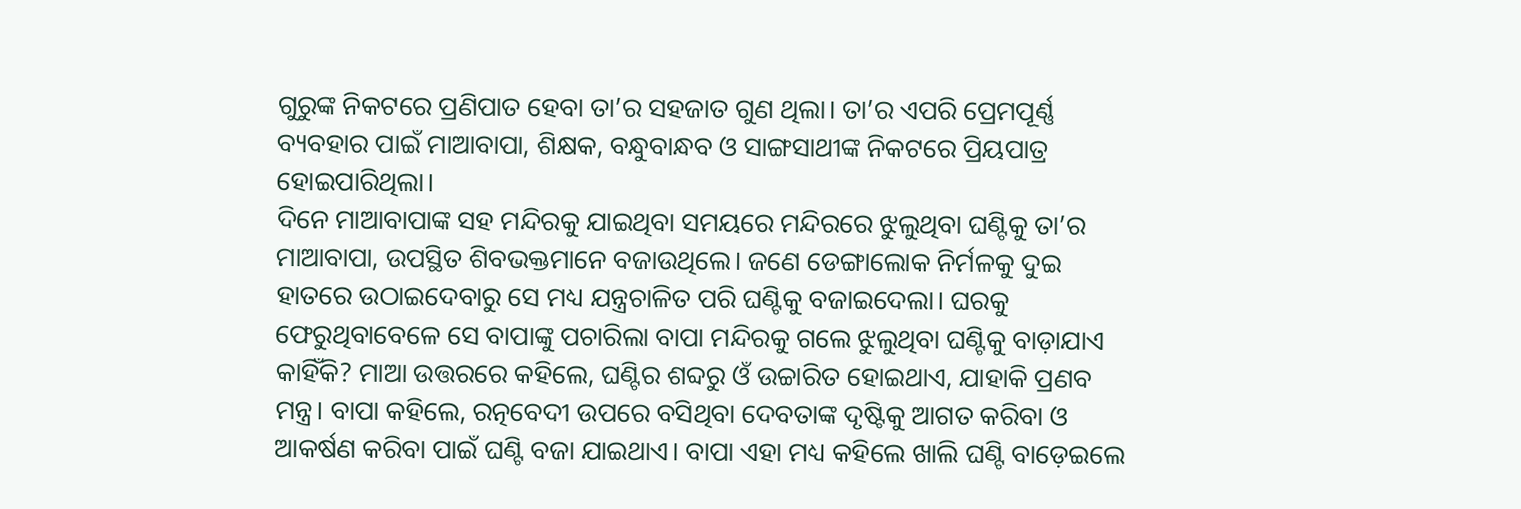ଗୁରୁଙ୍କ ନିକଟରେ ପ୍ରଣିପାତ ହେବା ତା’ର ସହଜାତ ଗୁଣ ଥିଲା। ତା’ର ଏପରି ପ୍ରେମପୂର୍ଣ୍ଣ ବ୍ୟବହାର ପାଇଁ ମାଆବାପା, ଶିକ୍ଷକ, ବନ୍ଧୁବାନ୍ଧବ ଓ ସାଙ୍ଗସାଥୀଙ୍କ ନିକଟରେ ପ୍ରିୟପାତ୍ର ହୋଇପାରିଥିଲା।
ଦିନେ ମାଆବାପାଙ୍କ ସହ ମନ୍ଦିରକୁ ଯାଇଥିବା ସମୟରେ ମନ୍ଦିରରେ ଝୁଲୁଥିବା ଘଣ୍ଟିକୁ ତା’ର ମାଆବାପା, ଉପସ୍ଥିତ ଶିବଭକ୍ତମାନେ ବଜାଉଥିଲେ। ଜଣେ ଡେଙ୍ଗାଲୋକ ନିର୍ମଳକୁ ଦୁଇ ହାତରେ ଉଠାଇଦେବାରୁ ସେ ମଧ୍ୟ ଯନ୍ତ୍ରଚାଳିତ ପରି ଘଣ୍ଟିକୁ ବଜାଇଦେଲା। ଘରକୁ ଫେରୁଥିବାବେଳେ ସେ ବାପାଙ୍କୁ ପଚାରିଲା ବାପା ମନ୍ଦିରକୁ ଗଲେ ଝୁଲୁଥିବା ଘଣ୍ଟିକୁ ବାଡ଼ାଯାଏ କାହିଁକି? ମାଆ ଉତ୍ତରରେ କହିଲେ, ଘଣ୍ଟିର ଶବ୍ଦରୁ ଓଁ ଉଚ୍ଚାରିତ ହୋଇଥାଏ, ଯାହାକି ପ୍ରଣବ ମନ୍ତ୍ର। ବାପା କହିଲେ, ରତ୍ନବେଦୀ ଉପରେ ବସିଥିବା ଦେବତାଙ୍କ ଦୃଷ୍ଟିକୁ ଆଗତ କରିବା ଓ ଆକର୍ଷଣ କରିବା ପାଇଁ ଘଣ୍ଟି ବଜା ଯାଇଥାଏ। ବାପା ଏହା ମଧ୍ୟ କହିଲେ ଖାଲି ଘଣ୍ଟି ବାଡ଼େଇଲେ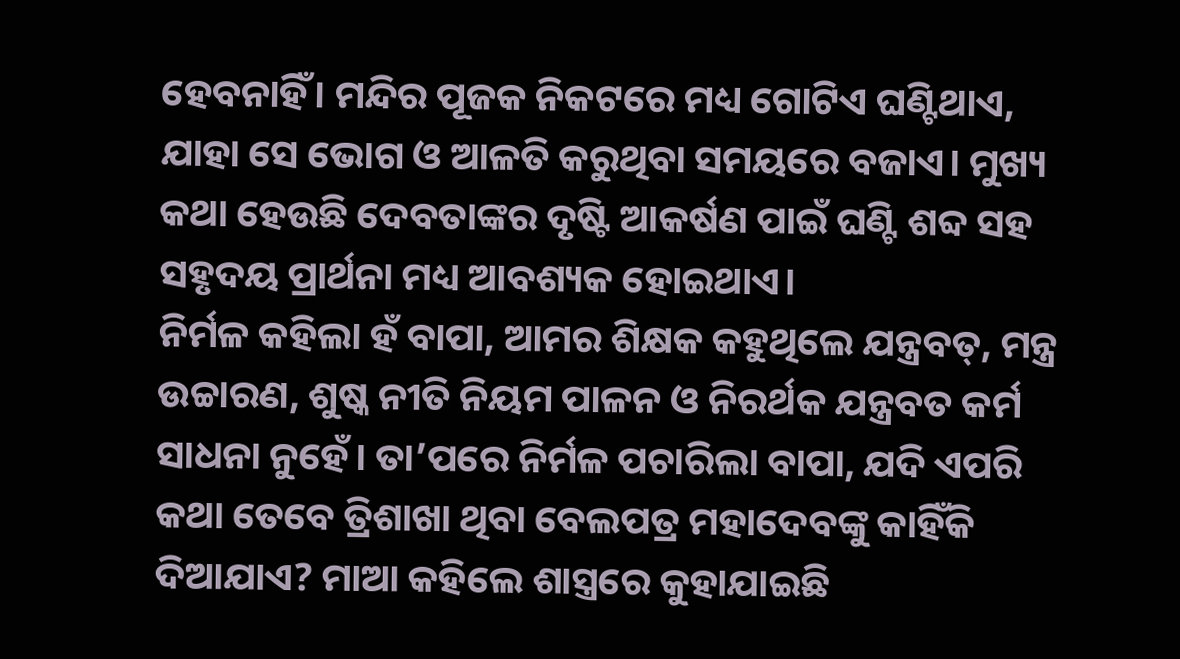ହେବନାହିଁ। ମନ୍ଦିର ପୂଜକ ନିକଟରେ ମଧ୍ୟ ଗୋଟିଏ ଘଣ୍ଟିଥାଏ, ଯାହା ସେ ଭୋଗ ଓ ଆଳତି କରୁଥିବା ସମୟରେ ବଜାଏ। ମୁଖ୍ୟ କଥା ହେଉଛି ଦେବତାଙ୍କର ଦୃଷ୍ଟି ଆକର୍ଷଣ ପାଇଁ ଘଣ୍ଟି ଶବ୍ଦ ସହ ସହୃଦୟ ପ୍ରାର୍ଥନା ମଧ୍ୟ ଆବଶ୍ୟକ ହୋଇଥାଏ।
ନିର୍ମଳ କହିଲା ହଁ ବାପା, ଆମର ଶିକ୍ଷକ କହୁଥିଲେ ଯନ୍ତ୍ରବତ୍‌, ମନ୍ତ୍ର ଉଚ୍ଚାରଣ, ଶୁଷ୍କ ନୀତି ନିୟମ ପାଳନ ଓ ନିରର୍ଥକ ଯନ୍ତ୍ରବତ କର୍ମ ସାଧନା ନୁହେଁ। ତା’ପରେ ନିର୍ମଳ ପଚାରିଲା ବାପା, ଯଦି ଏପରି କଥା ତେବେ ତ୍ରିଶାଖା ଥିବା ବେଲପତ୍ର ମହାଦେବଙ୍କୁ କାହିଁକି ଦିଆଯାଏ? ମାଆ କହିଲେ ଶାସ୍ତ୍ରରେ କୁହାଯାଇଛି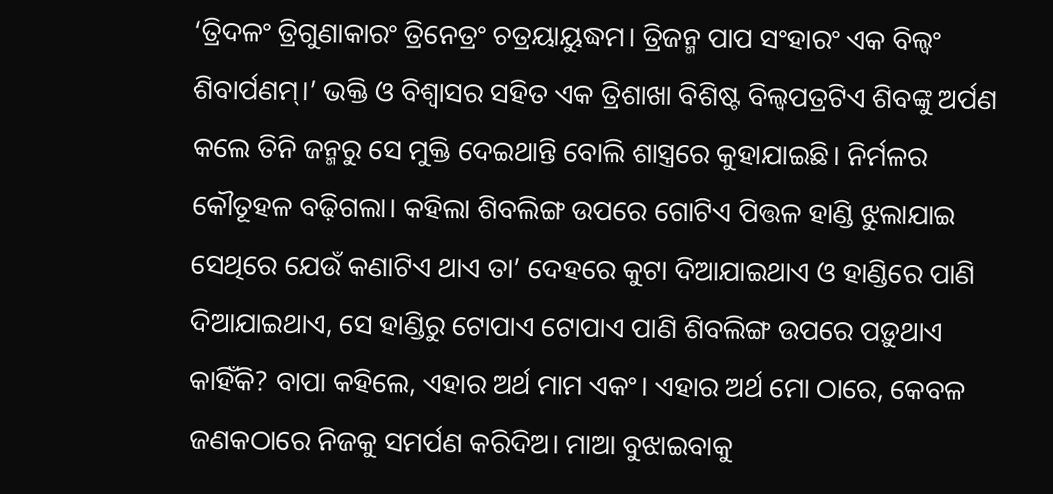‘ତ୍ରିଦଳଂ ତ୍ରିଗୁଣାକାରଂ ତ୍ରିନେତ୍ରଂ ଚତ୍ରୟାୟୁଦ୍ଧମ। ତ୍ରିଜନ୍ମ ପାପ ସଂହାରଂ ଏକ ବିଲ୍ବଂ ଶିବାର୍ପଣମ୍‌।’ ଭକ୍ତି ଓ ବିଶ୍ୱାସର ସହିତ ଏକ ତ୍ରିଶାଖା ବିଶିଷ୍ଟ ବିଲ୍ବପତ୍ରଟିଏ ଶିବଙ୍କୁ ଅର୍ପଣ କଲେ ତିନି ଜନ୍ମରୁ ସେ ମୁକ୍ତି ଦେଇଥାନ୍ତି ବୋଲି ଶାସ୍ତ୍ରରେ କୁହାଯାଇଛି। ନିର୍ମଳର କୌତୂହଳ ବଢ଼ିଗଲା। କହିଲା ଶିବଲିଙ୍ଗ ଉପରେ ଗୋଟିଏ ପିତ୍ତଳ ହାଣ୍ଡି ଝୁଲାଯାଇ ସେଥିରେ ଯେଉଁ କଣାଟିଏ ଥାଏ ତା’ ଦେହରେ କୁଟା ଦିଆଯାଇଥାଏ ଓ ହାଣ୍ଡିରେ ପାଣି ଦିଆଯାଇଥାଏ, ସେ ହାଣ୍ଡିରୁ ଟୋପାଏ ଟୋପାଏ ପାଣି ଶିବଲିଙ୍ଗ ଉପରେ ପଡ଼ୁଥାଏ କାହିଁକି? ବାପା କହିଲେ, ଏହାର ଅର୍ଥ ମାମ ଏକଂ। ଏହାର ଅର୍ଥ ମୋ ଠାରେ, କେବଳ ଜଣକଠାରେ ନିଜକୁ ସମର୍ପଣ କରିଦିଅ। ମାଆ ବୁଝାଇବାକୁ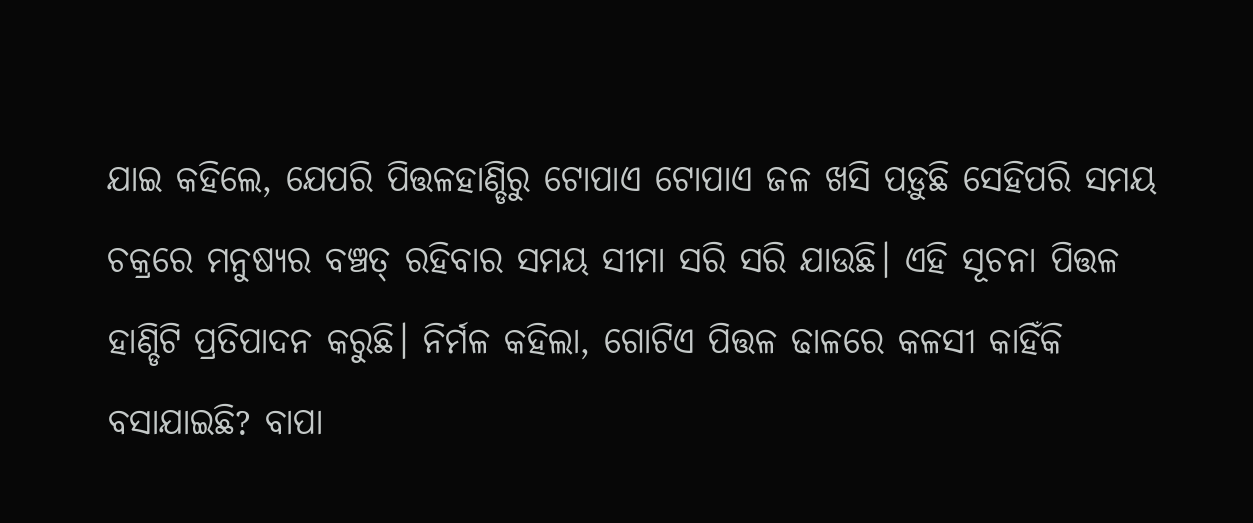ଯାଇ କହିଲେ, ଯେପରି ପିତ୍ତଳହାଣ୍ଡିରୁ ଟୋପାଏ ଟୋପାଏ ଜଳ ଖସି ପଡ଼ୁଛି ସେହିପରି ସମୟ ଚକ୍ରରେ ମନୁଷ୍ୟର ବଞ୍ଚତ୍ ରହିବାର ସମୟ ସୀମା ସରି ସରି ଯାଉଛି। ଏହି ସୂଚନା ପିତ୍ତଳ ହାଣ୍ଡିଟି ପ୍ରତିପାଦନ କରୁଛି। ନିର୍ମଳ କହିଲା, ଗୋଟିଏ ପିତ୍ତଳ ଢାଳରେ କଳସୀ କାହିଁକି ବସାଯାଇଛି? ବାପା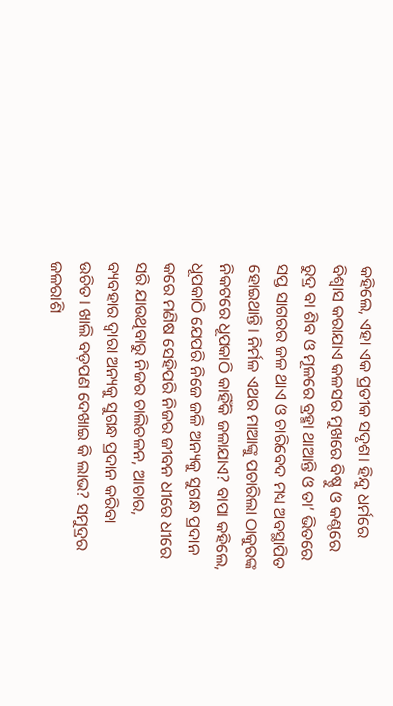କହିଲେ, ଏହା ଏକ ପ୍ରତୀକ ସଦୃଶ। ହିନ୍ଦୁ ଧର୍ମରେ ବିଶ୍ୱାସ କରାଯାଏ କଳସର ମୁଖରେ ବିଷ୍ଣୁ ଓ କଣ୍ଠରେ ରୁଦ୍ର ବା ଶିବ ଓ ମୂଳରେ ବ୍ରହ୍ମା ଥାଆନ୍ତି ଓ ତା’ ଭିତରେ ସପ୍ତ ସାଗରର ଜଳ ଥାଏ ଓ ଚାରିବେଦ ମଧ୍ୟ ଅବସ୍ଥାପିତ ହୋଇଥାନ୍ତି। ନିର୍ମଳ ଏଥର ମାଆଙ୍କୁ ପଚାରିଲା ଠାକୁରଙ୍କ ନିକଟରେ ଧୂପକାଠି କାହିଁକି ଜଳାଯାଏ? ବାପା କହିଲେ, ଧୂପକାଠି ଯେପରି ନିଜେ ଜଳି ଅନ୍ୟକୁ ସୁଗନ୍ଧ ପ୍ରଦାନ କରେ ମଣିଷ ସେହିପରି ନିଜର ଜୀବନ ଧୀରେ ଧୀରେ ସରି ଯାଉଥିବାରୁ ନିଜର ଚାଲିଚଳନ, ଆଚାର, ବ୍ୟବହାର ଦ୍ୱାରା ଅନ୍ୟକୁ ସୁଗନ୍ଧ ପ୍ରଦାନ କରିବା ଉଚିତ। ଖାଲି ବଡ଼ପଣ ଦେଖାଇ କି ଲାଭ? ସମୁଦ୍ରର ଜଳରାଶି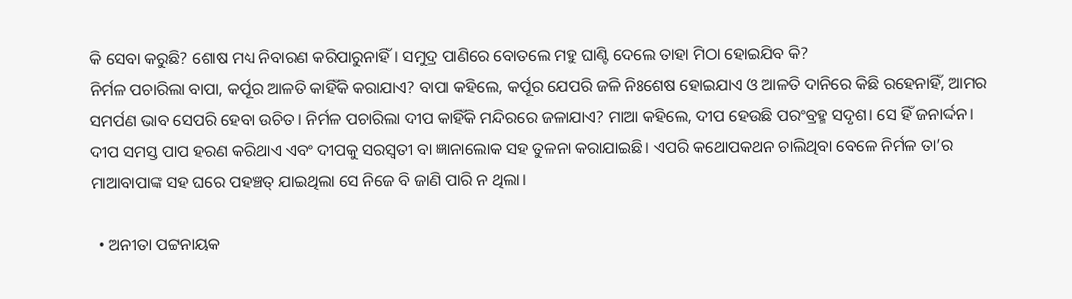କି ସେବା କରୁଛି? ଶୋଷ ମଧ୍ୟ ନିବାରଣ କରିପାରୁନାହିଁ। ସମୁଦ୍ର ପାଣିରେ ବୋତଲେ ମହୁ ଘାଣ୍ଟି ଦେଲେ ତାହା ମିଠା ହୋଇଯିବ କି?
ନିର୍ମଳ ପଚାରିଲା ବାପା, କର୍ପୂର ଆଳତି କାହିଁକି କରାଯାଏ? ବାପା କହିଲେ, କର୍ପୂର ଯେପରି ଜଳି ନିଃଶେଷ ହୋଇଯାଏ ଓ ଆଳତି ଦାନିରେ କିଛି ରହେନାହିଁ, ଆମର ସମର୍ପଣ ଭାବ ସେପରି ହେବା ଉଚିତ। ନିର୍ମଳ ପଚାରିଲା ଦୀପ କାହିଁକି ମନ୍ଦିରରେ ଜଳାଯାଏ? ମାଆ କହିଲେ, ଦୀପ ହେଉଛି ପରଂବ୍ରହ୍ମ ସଦୃଶ। ସେ ହିଁ ଜନାର୍ଦ୍ଦନ। ଦୀପ ସମସ୍ତ ପାପ ହରଣ କରିଥାଏ ଏବଂ ଦୀପକୁ ସରସ୍ବତୀ ବା ଜ୍ଞାନାଲୋକ ସହ ତୁଳନା କରାଯାଇଛି। ଏପରି କଥୋପକଥନ ଚାଲିଥିବା ବେଳେ ନିର୍ମଳ ତା’ର ମାଆବାପାଙ୍କ ସହ ଘରେ ପହଞ୍ଚତ୍ ଯାଇଥିଲା ସେ ନିଜେ ବି ଜାଣି ପାରି ନ ଥିଲା।

  • ଅନୀତା ପଟ୍ଟନାୟକ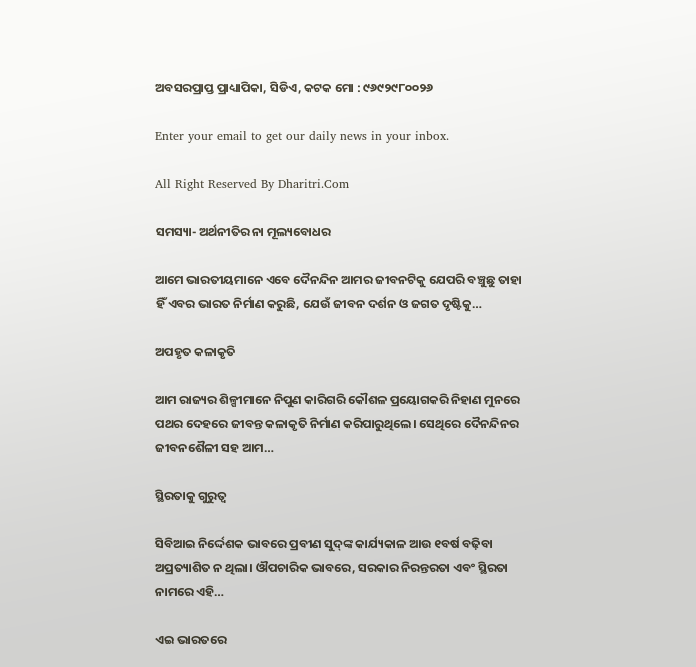ଅବସରପ୍ରାପ୍ତ ପ୍ରାଧ୍ୟାପିକା, ସିଡିଏ, କଟକ ମୋ : ୯୬୯୨୯୮୦୦୨୬

Enter your email to get our daily news in your inbox.

All Right Reserved By Dharitri.Com

ସମସ୍ୟା- ଅର୍ଥନୀତିର ନା ମୂଲ୍ୟବୋଧର

ଆମେ ଭାରତୀୟମାନେ ଏବେ ଦୈନନ୍ଦିନ ଆମର ଜୀବନଟିକୁ ଯେପରି ବଞ୍ଚୁଛୁ ତାହା ହିଁ ଏବର ଭାରତ ନିର୍ମାଣ କରୁଛି, ଯେଉଁ ଜୀବନ ଦର୍ଶନ ଓ ଜଗତ ଦୃଷ୍ଟିକୁ…

ଅପହୃତ କଳାକୃତି

ଆମ ରାଜ୍ୟର ଶିଳ୍ପୀମାନେ ନିପୁଣ କାରିଗରି କୌଶଳ ପ୍ରୟୋଗକରି ନିହାଣ ମୁନରେ ପଥର ଦେହରେ ଜୀବନ୍ତ କଳାକୃତି ନିର୍ମାଣ କରିପାରୁଥିଲେ। ସେଥିରେ ଦୈନନ୍ଦିନର ଜୀବନଶୈଳୀ ସହ ଆମ…

ସ୍ଥିରତାକୁ ଗୁରୁତ୍ୱ

ସିବିଆଇ ନିର୍ଦ୍ଦେଶକ ଭାବରେ ପ୍ରବୀଣ ସୁଦ୍‌ଙ୍କ କାର୍ଯ୍ୟକାଳ ଆଉ ୧ବର୍ଷ ବଢ଼ିବା ଅପ୍ରତ୍ୟାଶିତ ନ ଥିଲା। ଔପଚାରିକ ଭାବରେ, ସରକାର ନିରନ୍ତରତା ଏବଂ ସ୍ଥିରତା ନାମରେ ଏହି…

ଏଇ ଭାରତରେ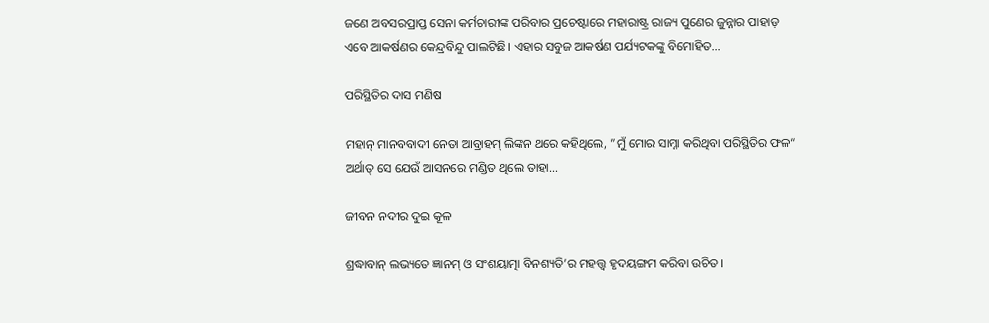ଜଣେ ଅବସରପ୍ରାପ୍ତ ସେନା କର୍ମଚାରୀଙ୍କ ପରିବାର ପ୍ରଚେଷ୍ଟାରେ ମହାରାଷ୍ଟ୍ର ରାଜ୍ୟ ପୁଣେର ଜୁନ୍ନାର ପାହାଡ଼ ଏବେ ଆକର୍ଷଣର କେନ୍ଦ୍ରବିନ୍ଦୁ ପାଲଟିଛି। ଏହାର ସବୁଜ ଆକର୍ଷଣ ପର୍ଯ୍ୟଟକଙ୍କୁ ବିମୋହିତ…

ପରିସ୍ଥିତିର ଦାସ ମଣିଷ

ମହାନ୍‌ ମାନବବାଦୀ ନେତା ଆବ୍ରାହମ୍‌ ଲିଙ୍କନ ଥରେ କହିଥିଲେ, ”ମୁଁ ମୋର ସାମ୍ନା କରିଥିବା ପରିସ୍ଥିତିର ଫଳ“ ଅର୍ଥାତ୍‌ ସେ ଯେଉଁ ଆସନରେ ମଣ୍ଡିତ ଥିଲେ ତାହା…

ଜୀବନ ନଦୀର ଦୁଇ କୂଳ

ଶ୍ରଦ୍ଧାବାନ୍‌ ଲଭ୍ୟତେ ଜ୍ଞାନମ୍‌ ଓ ସଂଶୟାତ୍ମା ବିନଶ୍ୟତି’ର ମହତ୍ତ୍ୱ ହୃଦୟଙ୍ଗମ କରିବା ଉଚିତ।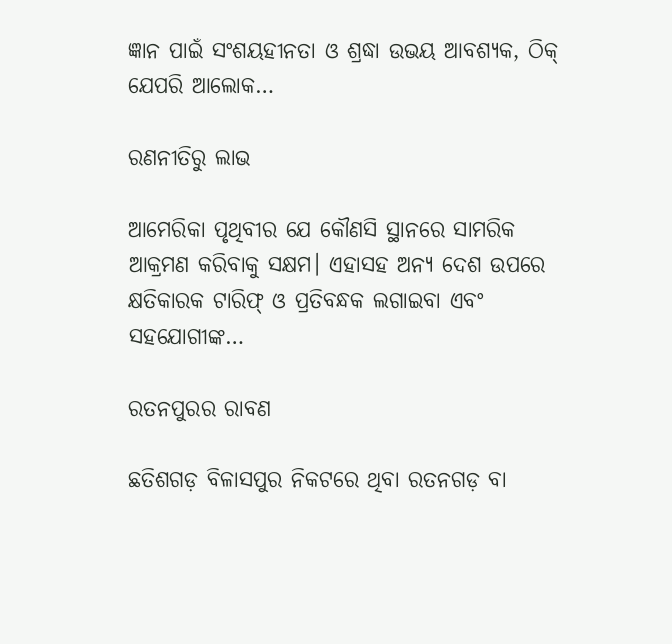ଜ୍ଞାନ ପାଇଁ ସଂଶୟହୀନତା ଓ ଶ୍ରଦ୍ଧା ଉଭୟ ଆବଶ୍ୟକ, ଠିକ୍‌ ଯେପରି ଆଲୋକ…

ରଣନୀତିରୁ ଲାଭ

ଆମେରିକା ପୃଥିବୀର ଯେ କୌଣସି ସ୍ଥାନରେ ସାମରିକ ଆକ୍ରମଣ କରିବାକୁ ସକ୍ଷମ। ଏହାସହ ଅନ୍ୟ ଦେଶ ଉପରେ କ୍ଷତିକାରକ ଟାରିଫ୍‌ ଓ ପ୍ରତିବନ୍ଧକ ଲଗାଇବା ଏବଂ ସହଯୋଗୀଙ୍କ…

ରତନପୁରର ରାବଣ

ଛତିଶଗଡ଼ ବିଳାସପୁର ନିକଟରେ ଥିବା ରତନଗଡ଼ ବା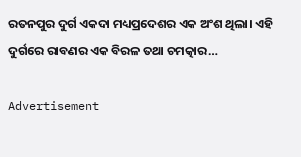ରତନପୁର ଦୁର୍ଗ ଏକଦା ମଧ୍ୟପ୍ରଦେଶର ଏକ ଅଂଶ ଥିଲା। ଏହି ଦୁର୍ଗରେ ରାବଣର ଏକ ବିରଳ ତଥା ଚମତ୍କାର…

Advertisement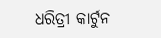ଧରିତ୍ରୀ କାର୍ଟୁନ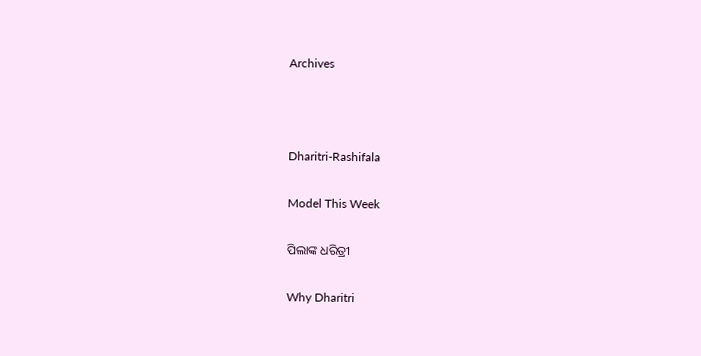Archives



Dharitri-Rashifala

Model This Week

ପିଲାଙ୍କ ଧରିତ୍ରୀ

Why Dharitri